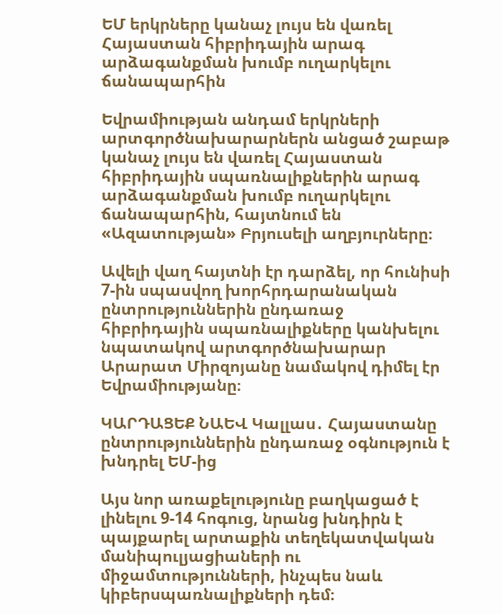ԵՄ երկրները կանաչ լույս են վառել Հայաստան հիբրիդային արագ արձագանքման խումբ ուղարկելու ճանապարհին

Եվրամիության անդամ երկրների արտգործնախարարներն անցած շաբաթ կանաչ լույս են վառել Հայաստան հիբրիդային սպառնալիքներին արագ արձագանքման խումբ ուղարկելու ճանապարհին, հայտնում են «Ազատության» Բրյուսելի աղբյուրները։

Ավելի վաղ հայտնի էր դարձել, որ հունիսի 7-ին սպասվող խորհրդարանական ընտրություններին ընդառաջ հիբրիդային սպառնալիքները կանխելու նպատակով արտգործնախարար Արարատ Միրզոյանը նամակով դիմել էր Եվրամիությանը։

ԿԱՐԴԱՑԵՔ ՆԱԵՎ Կալլաս․ Հայաստանը ընտրություններին ընդառաջ օգնություն է խնդրել ԵՄ-ից

Այս նոր առաքելությունը բաղկացած է լինելու 9-14 հոգուց, նրանց խնդիրն է պայքարել արտաքին տեղեկատվական մանիպուլյացիաների ու միջամտությունների, ինչպես նաև կիբերսպառնալիքների դեմ։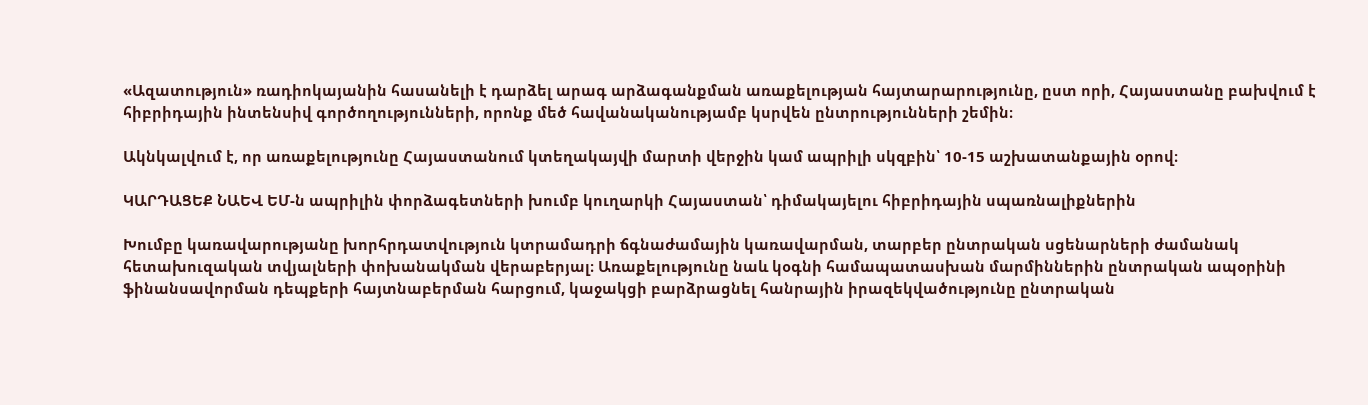«Ազատություն» ռադիոկայանին հասանելի է դարձել արագ արձագանքման առաքելության հայտարարությունը, ըստ որի, Հայաստանը բախվում է հիբրիդային ինտենսիվ գործողությունների, որոնք մեծ հավանականությամբ կսրվեն ընտրությունների շեմին։

Ակնկալվում է, որ առաքելությունը Հայաստանում կտեղակայվի մարտի վերջին կամ ապրիլի սկզբին՝ 10-15 աշխատանքային օրով։

ԿԱՐԴԱՑԵՔ ՆԱԵՎ ԵՄ-ն ապրիլին փորձագետների խումբ կուղարկի Հայաստան՝ դիմակայելու հիբրիդային սպառնալիքներին

Խումբը կառավարությանը խորհրդատվություն կտրամադրի ճգնաժամային կառավարման, տարբեր ընտրական սցենարների ժամանակ հետախուզական տվյալների փոխանակման վերաբերյալ։ Առաքելությունը նաև կօգնի համապատասխան մարմիններին ընտրական ապօրինի ֆինանսավորման դեպքերի հայտնաբերման հարցում, կաջակցի բարձրացնել հանրային իրազեկվածությունը ընտրական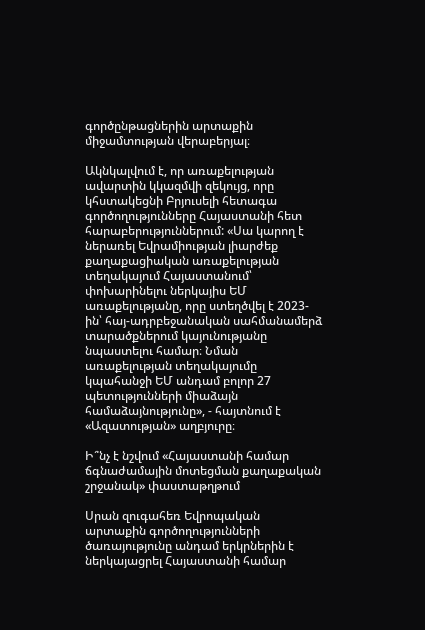գործընթացներին արտաքին միջամտության վերաբերյալ։

Ակնկալվում է, որ առաքելության ավարտին կկազմվի զեկույց, որը կհստակեցնի Բրյուսելի հետագա գործողությունները Հայաստանի հետ հարաբերություններում: «Սա կարող է ներառել Եվրամիության լիարժեք քաղաքացիական առաքելության տեղակայում Հայաստանում՝ փոխարինելու ներկայիս ԵՄ առաքելությանը, որը ստեղծվել է 2023-ին՝ հայ-ադրբեջանական սահմանամերձ տարածքներում կայունությանը նպաստելու համար։ Նման առաքելության տեղակայումը կպահանջի ԵՄ անդամ բոլոր 27 պետությունների միաձայն համաձայնությունը», - հայտնում է «Ազատության» աղբյուրը։

Ի՞նչ է նշվում «Հայաստանի համար ճգնաժամային մոտեցման քաղաքական շրջանակ» փաստաթղթում

Սրան զուգահեռ Եվրոպական արտաքին գործողությունների ծառայությունը անդամ երկրներին է ներկայացրել Հայաստանի համար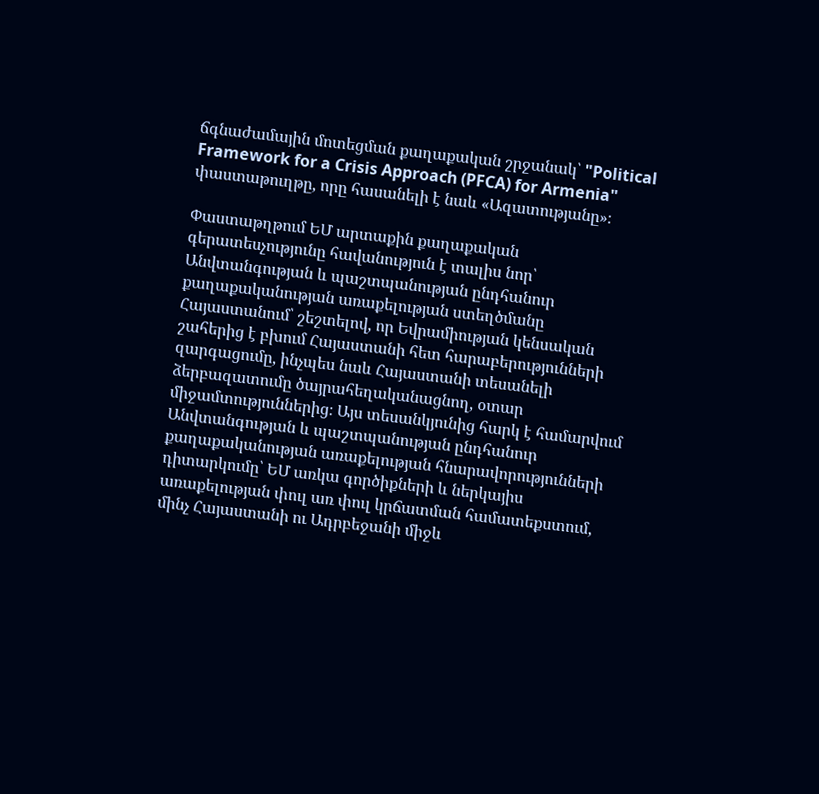ճգնաժամային մոտեցման քաղաքական շրջանակ՝ "Political Framework for a Crisis Approach (PFCA) for Armenia" փաստաթուղթը, որը հասանելի է նաև «Ազատությանը»։

Փաստաթղթում ԵՄ արտաքին քաղաքական գերատեսչությունը հավանություն է տալիս նոր՝ Անվտանգության և պաշտպանության ընդհանուր քաղաքականության առաքելության ստեղծմանը Հայաստանում՝ շեշտելով, որ Եվրամիության կենսական շահերից է բխում Հայաստանի հետ հարաբերությունների զարգացումը, ինչպես նաև Հայաստանի տեսանելի ձերբազատումը ծայրահեղականացնող, օտար միջամտություններից։ Այս տեսանկյունից հարկ է համարվում Անվտանգության և պաշտպանության ընդհանուր քաղաքականության առաքելության հնարավորությունների դիտարկումը՝ ԵՄ առկա գործիքների և ներկայիս առաքելության փուլ առ փուլ կրճատման համատեքստում, մինչ Հայաստանի ու Ադրբեջանի միջև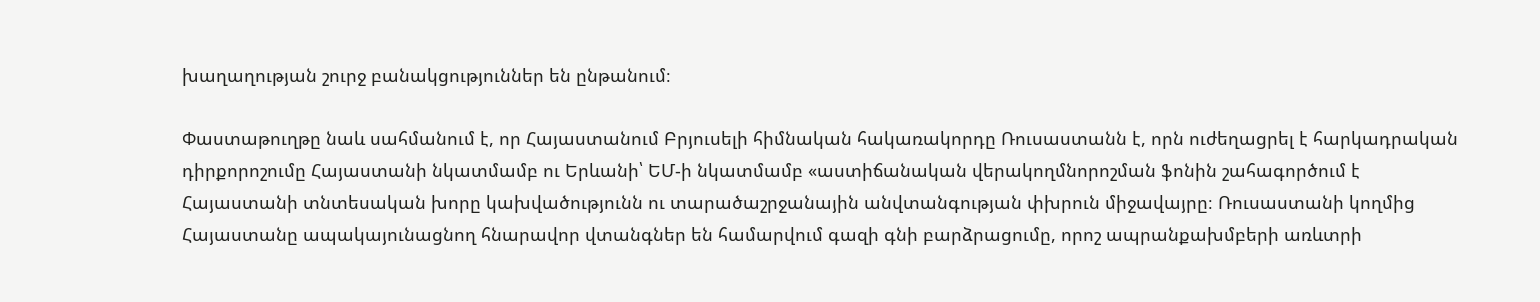խաղաղության շուրջ բանակցություններ են ընթանում։

Փաստաթուղթը նաև սահմանում է, որ Հայաստանում Բրյուսելի հիմնական հակառակորդը Ռուսաստանն է, որն ուժեղացրել է հարկադրական դիրքորոշումը Հայաստանի նկատմամբ ու Երևանի՝ ԵՄ-ի նկատմամբ «աստիճանական վերակողմնորոշման ֆոնին շահագործում է Հայաստանի տնտեսական խորը կախվածությունն ու տարածաշրջանային անվտանգության փխրուն միջավայրը։ Ռուսաստանի կողմից Հայաստանը ապակայունացնող հնարավոր վտանգներ են համարվում գազի գնի բարձրացումը, որոշ ապրանքախմբերի առևտրի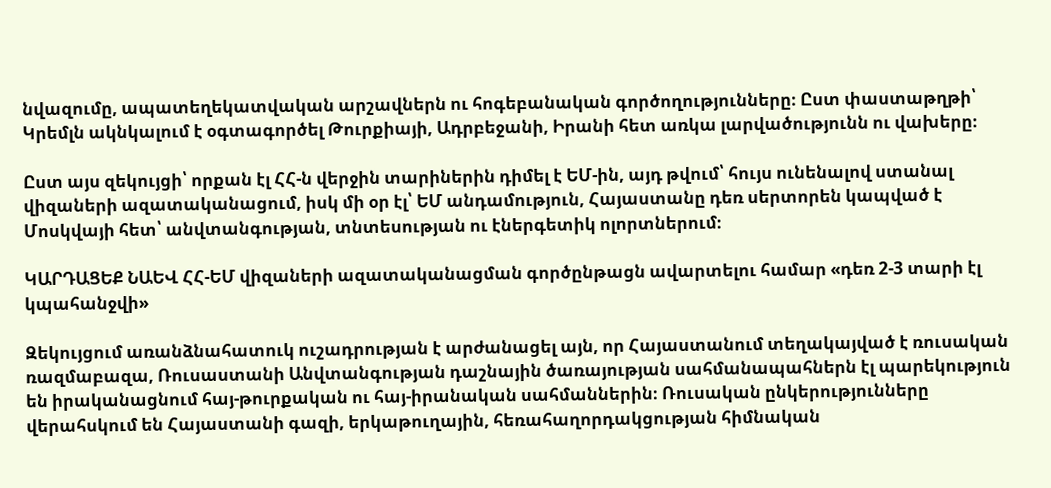նվազումը, ապատեղեկատվական արշավներն ու հոգեբանական գործողությունները։ Ըստ փաստաթղթի՝ Կրեմլն ակնկալում է օգտագործել Թուրքիայի, Ադրբեջանի, Իրանի հետ առկա լարվածությունն ու վախերը։

Ըստ այս զեկույցի՝ որքան էլ ՀՀ-ն վերջին տարիներին դիմել է ԵՄ-ին, այդ թվում՝ հույս ունենալով ստանալ վիզաների ազատականացում, իսկ մի օր էլ՝ ԵՄ անդամություն, Հայաստանը դեռ սերտորեն կապված է Մոսկվայի հետ՝ անվտանգության, տնտեսության ու էներգետիկ ոլորտներում։

ԿԱՐԴԱՑԵՔ ՆԱԵՎ ՀՀ-ԵՄ վիզաների ազատականացման գործընթացն ավարտելու համար «դեռ 2-3 տարի էլ կպահանջվի»

Զեկույցում առանձնահատուկ ուշադրության է արժանացել այն, որ Հայաստանում տեղակայված է ռուսական ռազմաբազա, Ռուսաստանի Անվտանգության դաշնային ծառայության սահմանապահներն էլ պարեկություն են իրականացնում հայ-թուրքական ու հայ-իրանական սահմաններին։ Ռուսական ընկերությունները վերահսկում են Հայաստանի գազի, երկաթուղային, հեռահաղորդակցության հիմնական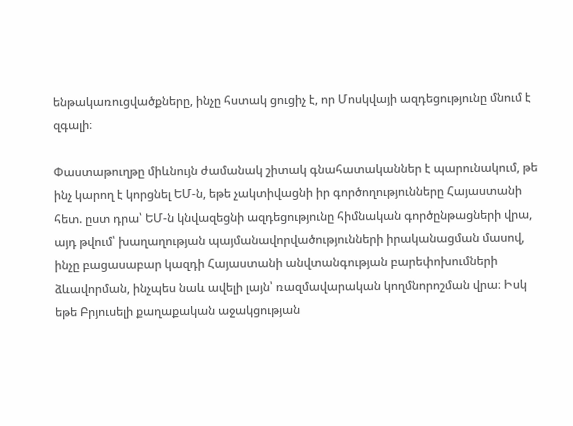ենթակառուցվածքները, ինչը հստակ ցուցիչ է, որ Մոսկվայի ազդեցությունը մնում է զգալի։

Փաստաթուղթը միևնույն ժամանակ շիտակ գնահատականներ է պարունակում, թե ինչ կարող է կորցնել ԵՄ-ն, եթե չակտիվացնի իր գործողությունները Հայաստանի հետ. ըստ դրա՝ ԵՄ-ն կնվազեցնի ազդեցությունը հիմնական գործընթացների վրա, այդ թվում՝ խաղաղության պայմանավորվածությունների իրականացման մասով, ինչը բացասաբար կազդի Հայաստանի անվտանգության բարեփոխումների ձևավորման, ինչպես նաև ավելի լայն՝ ռազմավարական կողմնորոշման վրա։ Իսկ եթե Բրյուսելի քաղաքական աջակցության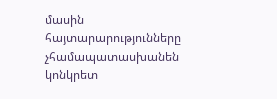մասին հայտարարությունները չհամապատասխանեն կոնկրետ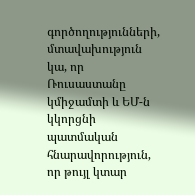գործողությունների, մտավախություն կա, որ Ռուսաստանը կմիջամտի և ԵՄ-ն կկորցնի պատմական հնարավորություն, որ թույլ կտար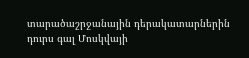տարածաշրջանային դերակատարներին դուրս գալ Մոսկվայի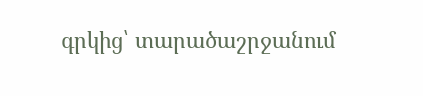գրկից՝ տարածաշրջանում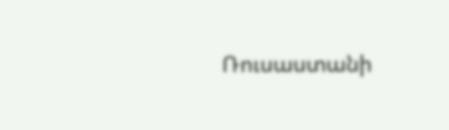Ռուսաստանի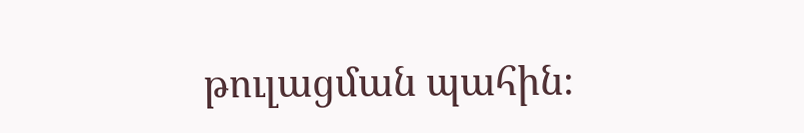թուլացման պահին։